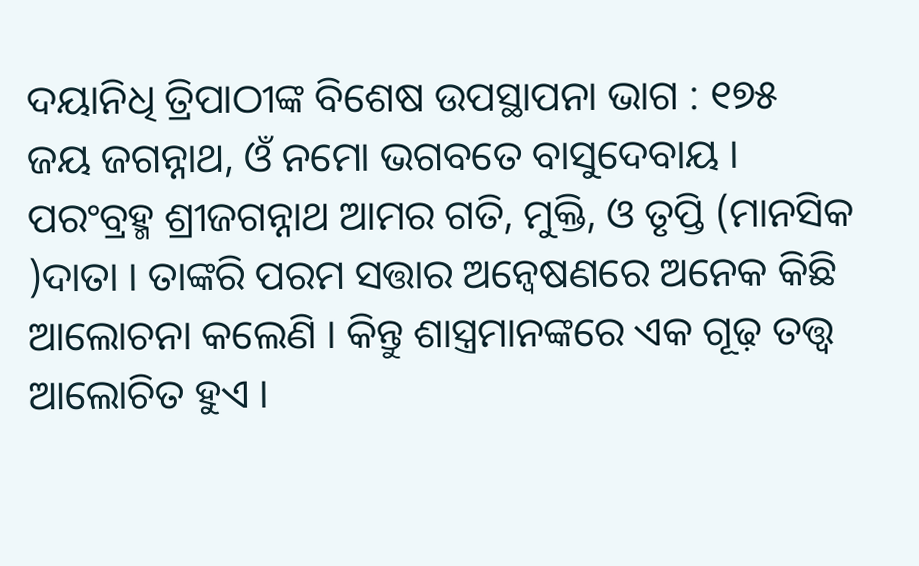ଦୟାନିଧି ତ୍ରିପାଠୀଙ୍କ ବିଶେଷ ଉପସ୍ଥାପନା ଭାଗ : ୧୭୫
ଜୟ ଜଗନ୍ନାଥ, ଓଁ ନମୋ ଭଗବତେ ବାସୁଦେବାୟ ।
ପରଂବ୍ରହ୍ମ ଶ୍ରୀଜଗନ୍ନାଥ ଆମର ଗତି, ମୁକ୍ତି, ଓ ତୃପ୍ତି (ମାନସିକ )ଦାତା । ତାଙ୍କରି ପରମ ସତ୍ତାର ଅନ୍ୱେଷଣରେ ଅନେକ କିଛି ଆଲୋଚନା କଲେଣି । କିନ୍ତୁ ଶାସ୍ତ୍ରମାନଙ୍କରେ ଏକ ଗୂଢ଼ ତତ୍ତ୍ୱ ଆଲୋଚିତ ହୁଏ ।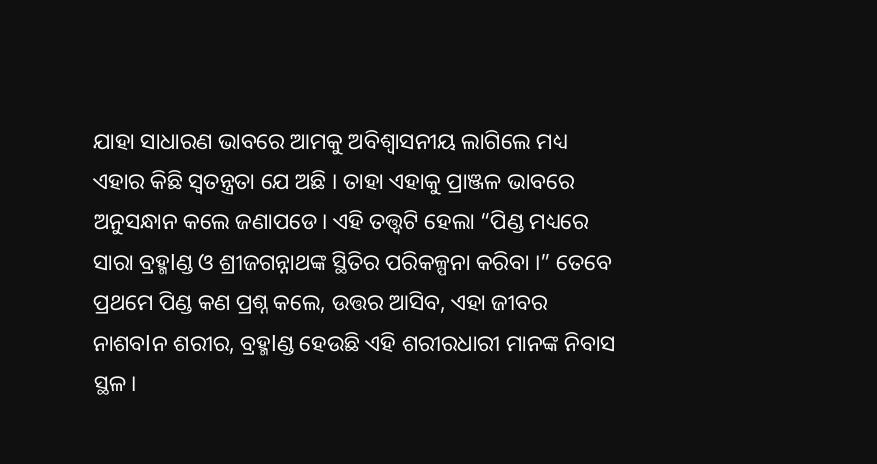ଯାହା ସାଧାରଣ ଭାବରେ ଆମକୁ ଅବିଶ୍ୱାସନୀୟ ଲାଗିଲେ ମଧ୍ୟ ଏହାର କିଛି ସ୍ୱତନ୍ତ୍ରତା ଯେ ଅଛି । ତାହା ଏହାକୁ ପ୍ରାଞ୍ଜଳ ଭାବରେ ଅନୁସନ୍ଧାନ କଲେ ଜଣାପଡେ। ଏହି ତତ୍ତ୍ୱଟି ହେଲା “ପିଣ୍ଡ ମଧ୍ୟରେ ସାରା ବ୍ରହ୍ମlଣ୍ଡ ଓ ଶ୍ରୀଜଗନ୍ନାଥଙ୍କ ସ୍ଥିତିର ପରିକଳ୍ପନା କରିବା ।” ତେବେ ପ୍ରଥମେ ପିଣ୍ଡ କଣ ପ୍ରଶ୍ନ କଲେ, ଉତ୍ତର ଆସିବ, ଏହା ଜୀବର ନାଶବlନ ଶରୀର, ବ୍ରହ୍ମlଣ୍ଡ ହେଉଛି ଏହି ଶରୀରଧାରୀ ମାନଙ୍କ ନିବାସ ସ୍ଥଳ।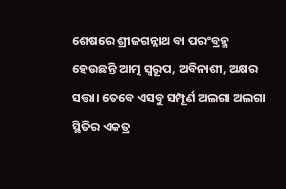ଶେଷରେ ଶ୍ରୀଜଗନ୍ନାଥ ବା ପରଂବ୍ରହ୍ମ ହେଉଛନ୍ତି ଆତ୍ମ ସ୍ୱରୂପ, ଅବିନାଶୀ, ଅକ୍ଷର ସତ୍ତା। ତେବେ ଏସବୁ ସମ୍ପୂର୍ଣ ଅଲଗା ଅଲଗା ସ୍ଥିତିର ଏକତ୍ର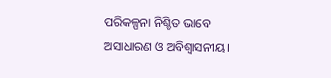ପରିକଳ୍ପନା ନିଶ୍ଚିତ ଭାବେ ଅସାଧାରଣ ଓ ଅବିଶ୍ୱାସନୀୟ।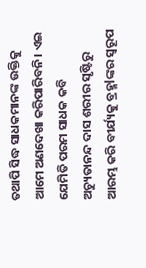ତଥାପି ସିଦ୍ଧ ସାଧକମାନଙ୍କ ଉକ୍ତିକୁ ଆମେ ଅଣଦେଖା କରିପାରିବନି। ଏଇ ଯେମିତି ପରମ ସାଧକ କବି ଅଚ୍ୟୁତାନନ୍ଦ ଦାସ ଶରୀର ସୃଷ୍ଟିରୁ ଆରମ୍ଭ କରି ବୀର୍ଯ୍ୟକୁ ବ୍ରହ୍ମlଙ୍କର ସ୍ୱରୂପ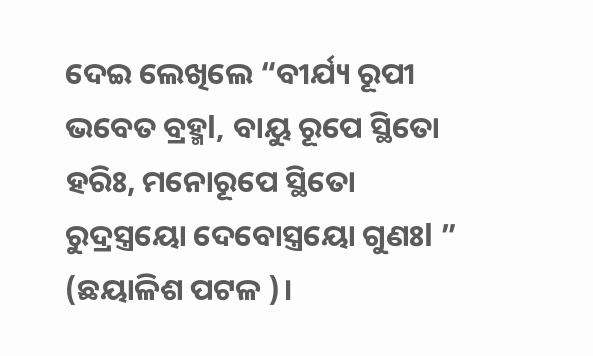ଦେଇ ଲେଖିଲେ “ବୀର୍ଯ୍ୟ ରୂପୀ ଭବେତ ବ୍ରହ୍ମl, ବାୟୁ ରୂପେ ସ୍ଥିତୋ ହରିଃ, ମନୋରୂପେ ସ୍ଥିତୋ ରୁଦ୍ରସ୍ତ୍ରୟୋ ଦେବୋସ୍ତ୍ରୟୋ ଗୁଣଃl ” (ଛୟାଳିଶ ପଟଳ )।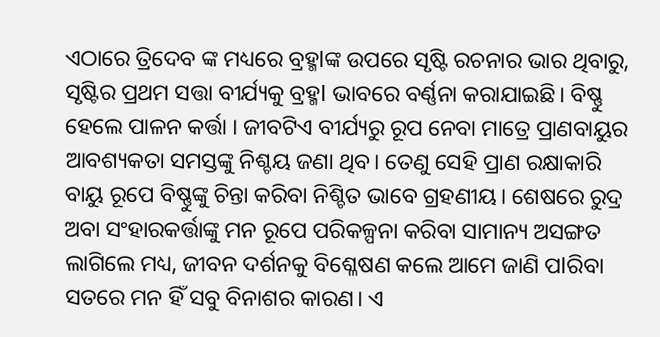ଏଠାରେ ତ୍ରିଦେବ ଙ୍କ ମଧ୍ୟରେ ବ୍ରହ୍ମlଙ୍କ ଉପରେ ସୃଷ୍ଟି ରଚନାର ଭାର ଥିବାରୁ, ସୃଷ୍ଟିର ପ୍ରଥମ ସତ୍ତା ବୀର୍ଯ୍ୟକୁ ବ୍ରହ୍ମl ଭାବରେ ବର୍ଣ୍ଣନା କରାଯାଇଛି। ବିଷ୍ଣୁ ହେଲେ ପାଳନ କର୍ତ୍ତା । ଜୀବଟିଏ ବୀର୍ଯ୍ୟରୁ ରୂପ ନେବା ମାତ୍ରେ ପ୍ରାଣବାୟୁର ଆବଶ୍ୟକତା ସମସ୍ତଙ୍କୁ ନିଶ୍ଚୟ ଜଣା ଥିବ। ତେଣୁ ସେହି ପ୍ରାଣ ରକ୍ଷାକାରି ବାୟୁ ରୂପେ ବିଷ୍ଣୁଙ୍କୁ ଚିନ୍ତା କରିବା ନିଶ୍ଚିତ ଭାବେ ଗ୍ରହଣୀୟ। ଶେଷରେ ରୁଦ୍ର ଅବା ସଂହାରକର୍ତ୍ତାଙ୍କୁ ମନ ରୂପେ ପରିକଳ୍ପନା କରିବା ସାମାନ୍ୟ ଅସଙ୍ଗତ ଲାଗିଲେ ମଧ୍ୟ, ଜୀବନ ଦର୍ଶନକୁ ବିଶ୍ଳେଷଣ କଲେ ଆମେ ଜାଣି ପlରିବା ସତରେ ମନ ହିଁ ସବୁ ବିନାଶର କାରଣ। ଏ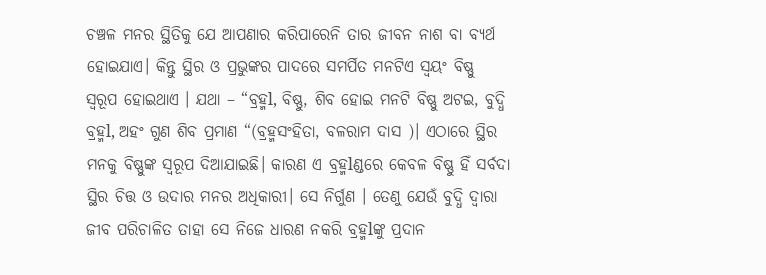ଚଞ୍ଚଳ ମନର ସ୍ଥିତିକୁ ଯେ ଆପଣାର କରିପାରେନି ତାର ଜୀବନ ନାଶ ବା ବ୍ୟର୍ଥ ହୋଇଯାଏ। କିନ୍ତୁ ସ୍ଥିର ଓ ପ୍ରଭୁଙ୍କର ପାଦରେ ସମର୍ପିତ ମନଟିଏ ସ୍ୱୟଂ ବିଷ୍ଣୁ ସ୍ୱରୂପ ହୋଇଥାଏ । ଯଥା – “ବ୍ରହ୍ମl, ବିଷ୍ଣୁ, ଶିବ ହୋଇ ମନଟି ବିଷ୍ଣୁ ଅଟଇ, ବୁଦ୍ଧି ବ୍ରହ୍ମl, ଅହଂ ଗୁଣ ଶିବ ପ୍ରମାଣ “(ବ୍ରହ୍ମସଂହିତା, ବଳରାମ ଦାସ )। ଏଠାରେ ସ୍ଥିର ମନକୁ ବିଷ୍ଣୁଙ୍କ ସ୍ୱରୂପ ଦିଆଯାଇଛି। କାରଣ ଏ ବ୍ରହ୍ମlଣ୍ଡରେ କେବଳ ବିଷ୍ଣୁ ହିଁ ସର୍ବଦା ସ୍ଥିର ଚିତ୍ତ ଓ ଉଦାର ମନର ଅଧିକାରୀ। ସେ ନିର୍ଗୁଣ । ତେଣୁ ଯେଉଁ ବୁଦ୍ଧି ଦ୍ୱାରା ଜୀବ ପରିଚାଳିତ ତାହା ସେ ନିଜେ ଧାରଣ ନକରି ବ୍ରହ୍ମlଙ୍କୁ ପ୍ରଦାନ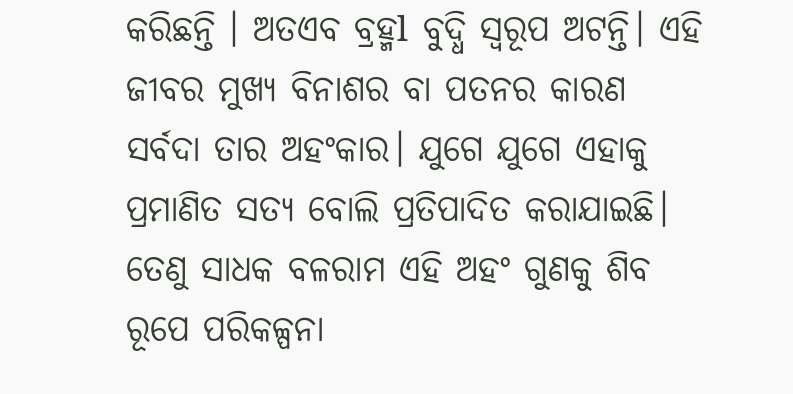କରିଛନ୍ତି । ଅତଏବ ବ୍ରହ୍ମl ବୁଦ୍ଧି ସ୍ୱରୂପ ଅଟନ୍ତି। ଏହି ଜୀବର ମୁଖ୍ୟ ବିନାଶର ବା ପତନର କାରଣ ସର୍ବଦା ତାର ଅହଂକାର। ଯୁଗେ ଯୁଗେ ଏହାକୁ ପ୍ରମାଣିତ ସତ୍ୟ ବୋଲି ପ୍ରତିପାଦିତ କରାଯାଇଛି। ତେଣୁ ସାଧକ ବଳରାମ ଏହି ଅହଂ ଗୁଣକୁ ଶିବ ରୂପେ ପରିକଳ୍ପନା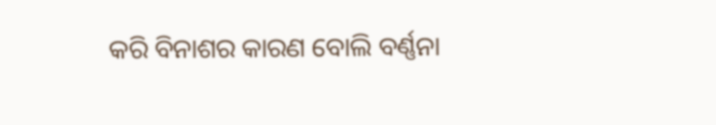କରି ବିନାଶର କାରଣ ବୋଲି ବର୍ଣ୍ଣନା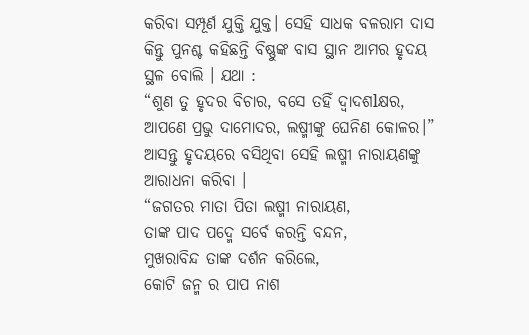କରିବା ସମ୍ପୂର୍ଣ ଯୁକ୍ତି ଯୁକ୍ତ। ସେହି ସାଧକ ବଳରାମ ଦାସ କିନ୍ତୁ ପୁନଶ୍ଚ କହିଛନ୍ତି ବିଷ୍ଣୁଙ୍କ ବାସ ସ୍ଥାନ ଆମର ହୃଦୟ ସ୍ଥଳ ବୋଲି । ଯଥା :
“ଶୁଣ ତୁ ହୃଦର ବିଚାର, ବସେ ତହିଁ ଦ୍ୱାଦଶlକ୍ଷର, ଆପଣେ ପ୍ରଭୁ ଦାମୋଦର, ଲଷ୍ମୀଙ୍କୁ ଘେନିଣ କୋଳର।”
ଆସନ୍ତୁ ହୃଦୟରେ ବସିଥିବା ସେହି ଲଷ୍ମୀ ନାରାୟଣଙ୍କୁ ଆରାଧନା କରିବା ।
“ଜଗତର ମାତା ପିତା ଲଷ୍ମୀ ନାରାୟଣ,
ତାଙ୍କ ପାଦ ପଦ୍ମେ ସର୍ବେ କରନ୍ତି ବନ୍ଦନ,
ମୁଖରାବିନ୍ଦ ତାଙ୍କ ଦର୍ଶନ କରିଲେ,
କୋଟି ଜନ୍ମ ର ପାପ ନାଶ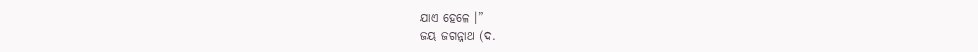ଯାଏ ହେଳେ ।”
ଜୟ ଜଗନ୍ନାଥ (ଦ.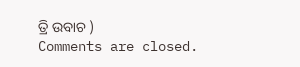ତ୍ରି ଉବାଚ )
Comments are closed.